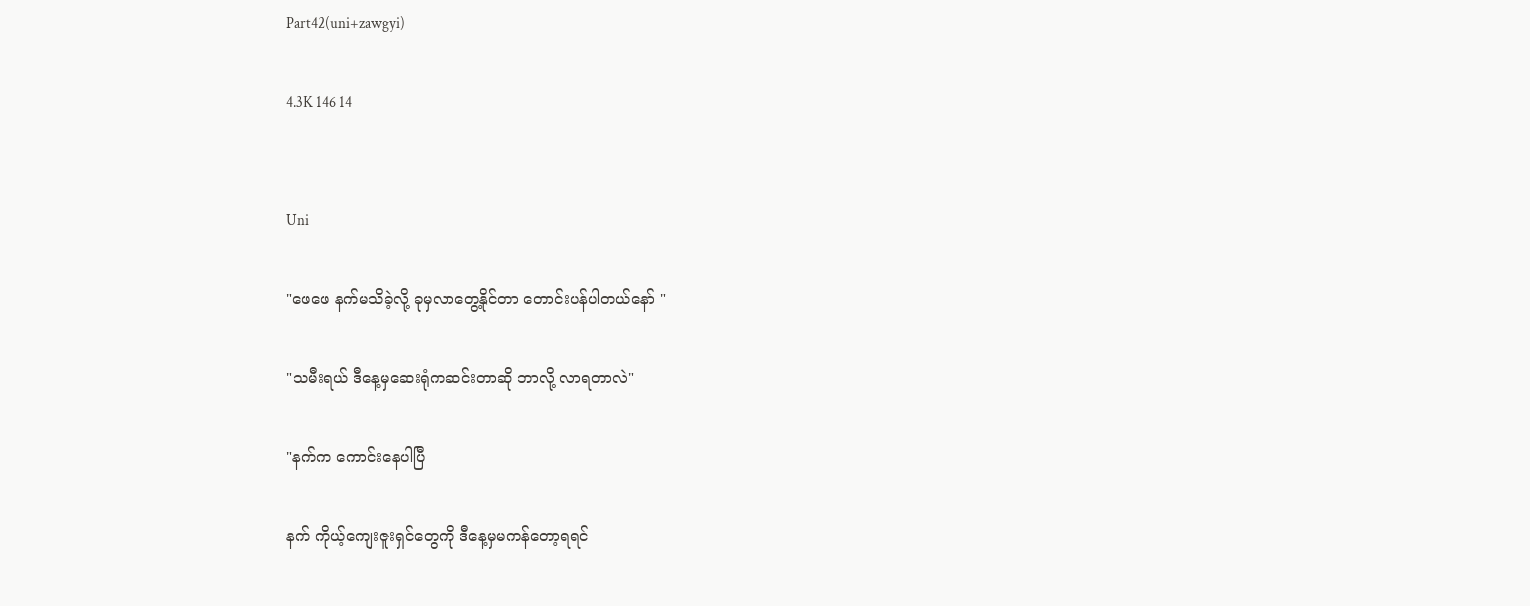Part42(uni+zawgyi)

4.3K 146 14


Uni

"ဖေဖေ နက်မသိခဲ့လို့ ခုမှလာတွေ့နိုင်တာ တောင်းပန်ပါတယ်နော် "

"သမီးရယ် ဒီနေ့မှဆေးရုံကဆင်းတာဆို ဘာလို့ လာရတာလဲ"

"နက်က ကောင်းနေပါပြီ

နက် ကိုယ့်ကျေးဇူးရှင်တွေကို ဒီနေ့မှမကန်တော့ရရင်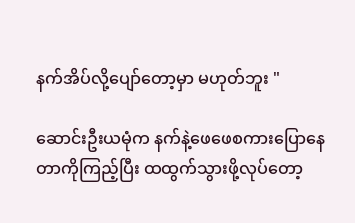နက်အိပ်လို့ပျော်တော့မှာ မဟုတ်ဘူး "

ဆောင်းဦးယမုံက နက်နဲ့ဖေဖေစကားပြောနေတာကိုကြည့်ပြီး ထထွက်သွားဖို့လုပ်တော့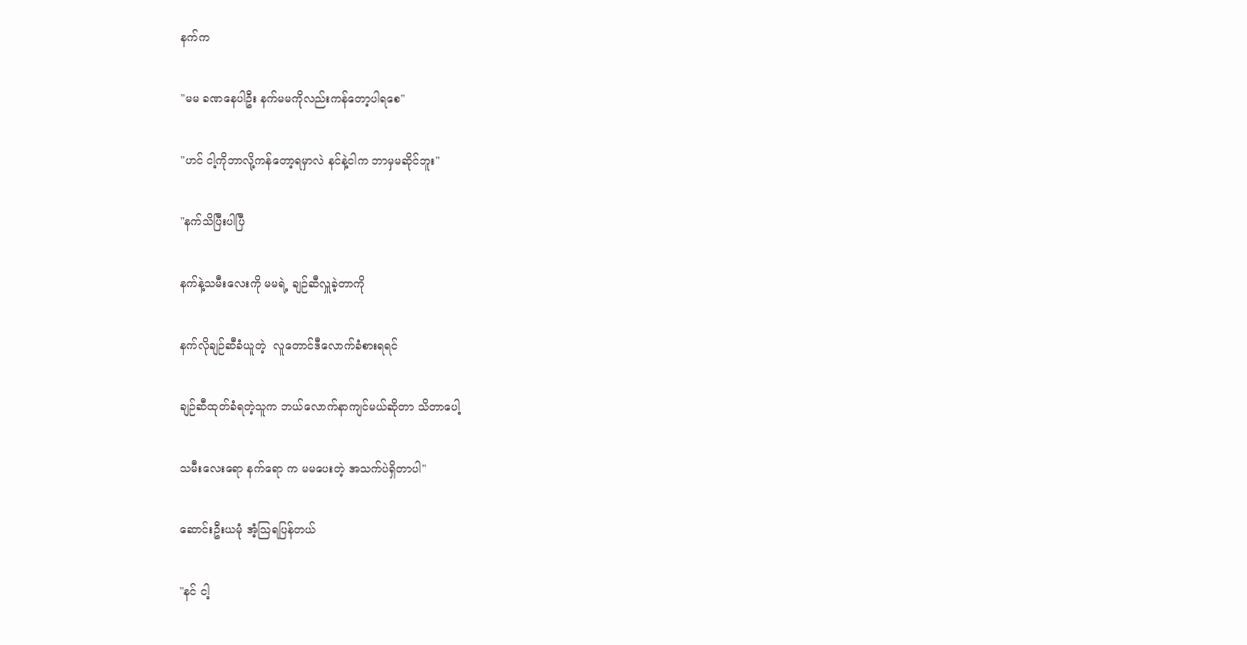နက်က

"မမ ခဏနေပါဦး နက်မမကိုလည်းကန်တော့ပါရစေ"

"ဟင် ငါ့ကိုဘာလို့ကန်တော့ရမှာလဲ နင်နဲ့ငါက ဘာမှမဆိုင်ဘူး"

"နက်သိပြီးပါပြီ

နက်နဲ့သမီးလေးကို မမရဲ့ ချဉ်ဆီလှူခဲ့တာကို

နက်လိုချဉ်ဆီခံယူတဲ့  လူတောင်ဒီလောက်ခံစားရရင်

ချဉ်ဆီထုတ်ခံရတဲ့သူက ဘယ်လောက်နာကျင်မယ်ဆိုတာ သိတာပေါ့

သမီးလေးရော နက်ရော က မမပေးတဲ့ အသက်ပဲရှိတာပါ"

ဆောင်းဦးယမုံ အံ့သြရပြန်တယ်

"နင် ငါ့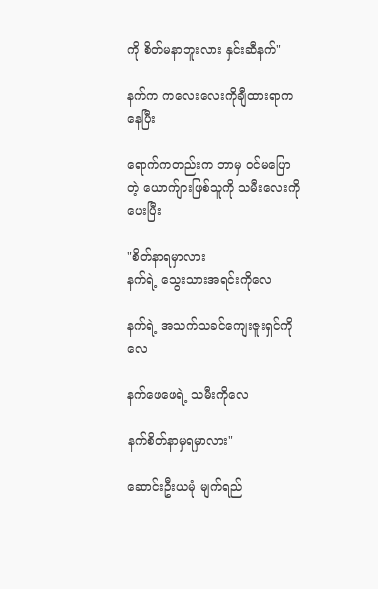ကို စိတ်မနာဘူးလား နှင်းဆီနက်"

နက်က ကလေးလေးကိုချီထားရာကနေပြီး

ရောက်ကတည်းက ဘာမှ ဝင်မပြောတဲ့ ယောက်ျားဖြစ်သူကို သမီးလေးကိုပေးပြီး

"စိတ်နာရမှာလား
နက်ရဲ့ သွေးသားအရင်းကိုလေ

နက်ရဲ့ အသက်သခင်ကျေးဇူးရှင်ကိုလေ

နက်ဖေဖေရဲ့ သမီးကိုလေ

နက်စိတ်နာမှရမှာလား"

ဆောင်းဦးယမုံ မျက်ရည်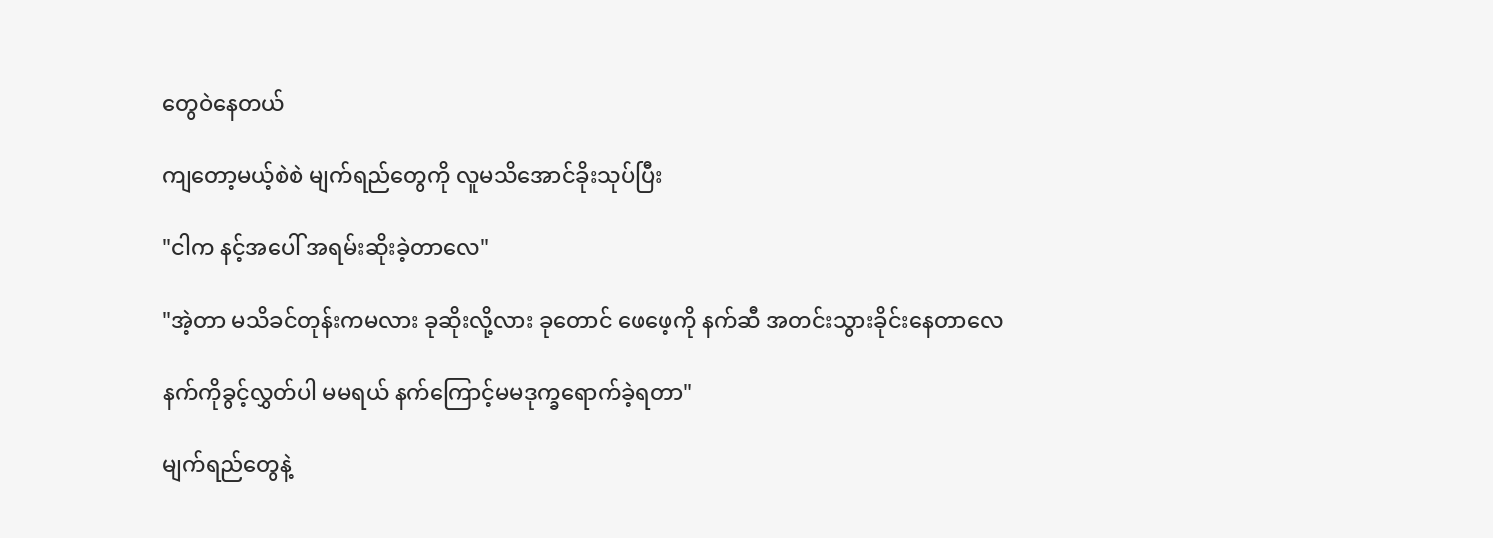တွေဝဲနေတယ်

ကျတော့မယ့်စဲစဲ မျက်ရည်တွေကို လူမသိအောင်ခိုးသုပ်ပြီး

"ငါက နင့်အပေါ် အရမ်းဆိုးခဲ့တာလေ"

"အဲ့တာ မသိခင်တုန်းကမလား ခုဆိုးလို့လား ခုတောင် ဖေဖေ့ကို နက်ဆီ အတင်းသွားခိုင်းနေတာလေ

နက်ကိုခွင့်လွှတ်ပါ မမရယ် နက်ကြောင့်မမဒုက္ခရောက်ခဲ့ရတာ"

မျက်ရည်တွေနဲ့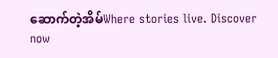ဆောက်တဲ့အိမ်Where stories live. Discover now